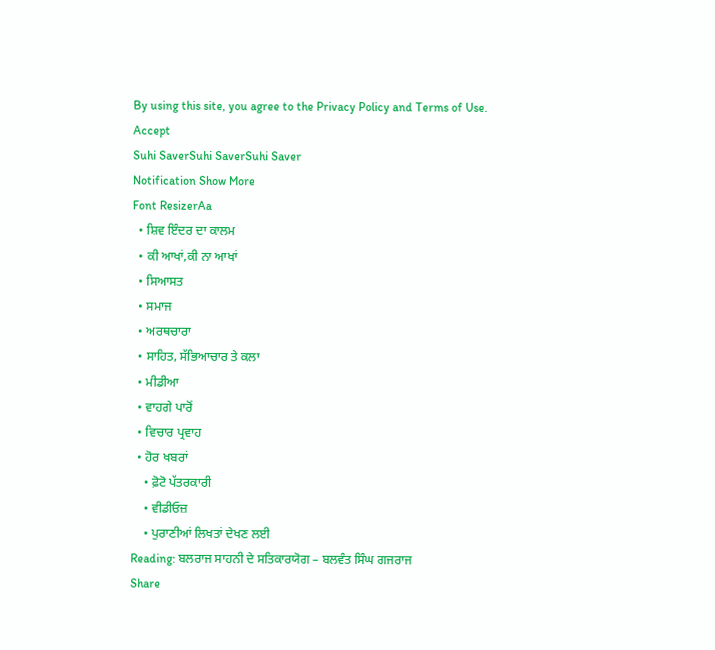By using this site, you agree to the Privacy Policy and Terms of Use.
Accept
Suhi SaverSuhi SaverSuhi Saver
Notification Show More
Font ResizerAa
  • ਸ਼ਿਵ ਇੰਦਰ ਦਾ ਕਾਲਮ
  • ਕੀ ਆਖਾਂ,ਕੀ ਨਾ ਆਖਾਂ
  • ਸਿਆਸਤ
  • ਸਮਾਜ
  • ਅਰਥਚਾਰਾ
  • ਸਾਹਿਤ, ਸੱਭਿਆਚਾਰ ਤੇ ਕਲਾ
  • ਮੀਡੀਆ
  • ਵਾਹਗੇ ਪਾਰੋਂ
  • ਵਿਚਾਰ ਪ੍ਰਵਾਹ
  • ਹੋਰ ਖਬਰਾਂ
    • ਫ਼ੋਟੋ ਪੱਤਰਕਾਰੀ
    • ਵੀਡੀਓਜ਼
    • ਪੁਰਾਣੀਆਂ ਲਿਖਤਾਂ ਦੇਖਣ ਲਈ
Reading: ਬਲਰਾਜ ਸਾਹਨੀ ਦੇ ਸਤਿਕਾਰਯੋਗ – ਬਲਵੰਤ ਸਿੰਘ ਗਜਰਾਜ
Share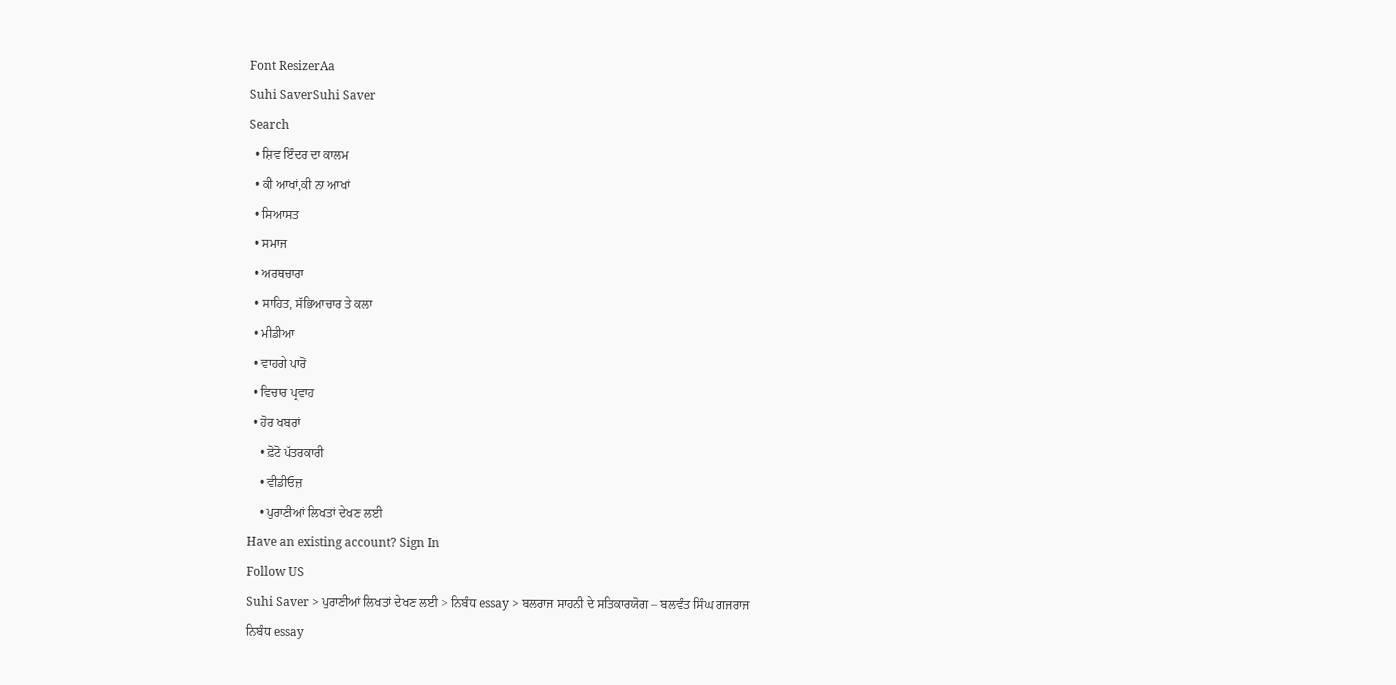Font ResizerAa
Suhi SaverSuhi Saver
Search
  • ਸ਼ਿਵ ਇੰਦਰ ਦਾ ਕਾਲਮ
  • ਕੀ ਆਖਾਂ,ਕੀ ਨਾ ਆਖਾਂ
  • ਸਿਆਸਤ
  • ਸਮਾਜ
  • ਅਰਥਚਾਰਾ
  • ਸਾਹਿਤ, ਸੱਭਿਆਚਾਰ ਤੇ ਕਲਾ
  • ਮੀਡੀਆ
  • ਵਾਹਗੇ ਪਾਰੋਂ
  • ਵਿਚਾਰ ਪ੍ਰਵਾਹ
  • ਹੋਰ ਖਬਰਾਂ
    • ਫ਼ੋਟੋ ਪੱਤਰਕਾਰੀ
    • ਵੀਡੀਓਜ਼
    • ਪੁਰਾਣੀਆਂ ਲਿਖਤਾਂ ਦੇਖਣ ਲਈ
Have an existing account? Sign In
Follow US
Suhi Saver > ਪੁਰਾਣੀਆਂ ਲਿਖਤਾਂ ਦੇਖਣ ਲਈ > ਨਿਬੰਧ essay > ਬਲਰਾਜ ਸਾਹਨੀ ਦੇ ਸਤਿਕਾਰਯੋਗ – ਬਲਵੰਤ ਸਿੰਘ ਗਜਰਾਜ
ਨਿਬੰਧ essay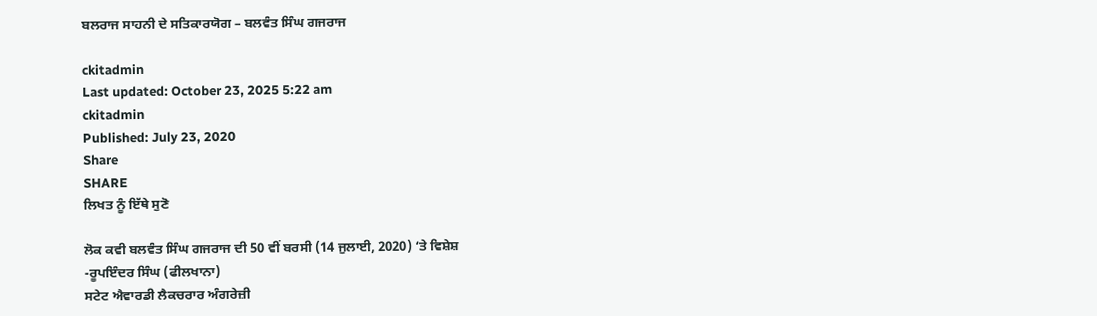ਬਲਰਾਜ ਸਾਹਨੀ ਦੇ ਸਤਿਕਾਰਯੋਗ – ਬਲਵੰਤ ਸਿੰਘ ਗਜਰਾਜ

ckitadmin
Last updated: October 23, 2025 5:22 am
ckitadmin
Published: July 23, 2020
Share
SHARE
ਲਿਖਤ ਨੂੰ ਇੱਥੇ ਸੁਣੋ

ਲੋਕ ਕਵੀ ਬਲਵੰਤ ਸਿੰਘ ਗਜਰਾਜ ਦੀ 50 ਵੀਂ ਬਰਸੀ (14 ਜੁਲਾਈ, 2020) ‘ਤੇ ਵਿਸ਼ੇਸ਼
-ਰੂਪਇੰਦਰ ਸਿੰਘ (ਫੀਲਖਾਨਾ)
ਸਟੇਟ ਐਵਾਰਡੀ ਲੈਕਚਰਾਰ ਅੰਗਰੇਜ਼ੀ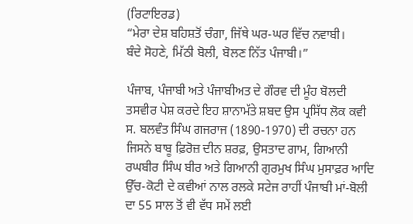(ਰਿਟਾਇਰਡ)
“ਮੇਰਾ ਦੇਸ਼ ਬਹਿਸ਼ਤੋਂ ਚੰਗਾ, ਜਿੱਥੇ ਘਰ-ਘਰ ਵਿੱਚ ਨਵਾਬੀ।
ਬੰਦੇ ਸੋਹਣੇ, ਮਿੱਠੀ ਬੋਲੀ, ਬੋਲਣ ਨਿੱਤ ਪੰਜਾਬੀ।”

ਪੰਜਾਬ, ਪੰਜਾਬੀ ਅਤੇ ਪੰਜਾਬੀਅਤ ਦੇ ਗੌਰਵ ਦੀ ਮੂੰਹ ਬੋਲਦੀ ਤਸਵੀਰ ਪੇਸ਼ ਕਰਦੇ ਇਹ ਸ਼ਾਨਾਮੱਤੇ ਸ਼ਬਦ ਉਸ ਪ੍ਰਸਿੱਧ ਲੋਕ ਕਵੀ ਸ. ਬਲਵੰਤ ਸਿੰਘ ਗਜਰਾਜ (1890-1970) ਦੀ ਰਚਨਾ ਹਨ ਜਿਸਨੇ ਬਾਬੂ ਫ਼ਿਰੋਜ਼ ਦੀਨ ਸ਼ਰਫ਼, ਉਸਤਾਦ ਗਾਮ, ਗਿਆਨੀ ਰਘਬੀਰ ਸਿੰਘ ਬੀਰ ਅਤੇ ਗਿਆਨੀ ਗੁਰਮੁਖ ਸਿੰਘ ਮੁਸਾਫ਼ਰ ਆਦਿ ਉੱਚ-ਕੋਟੀ ਦੇ ਕਵੀਆਂ ਨਾਲ ਰਲਕੇ ਸਟੇਜ ਰਾਹੀਂ ਪੰਜਾਬੀ ਮਾਂ-ਬੋਲੀ ਦਾ 55 ਸਾਲ ਤੋਂ ਵੀ ਵੱਧ ਸਮੇਂ ਲਈ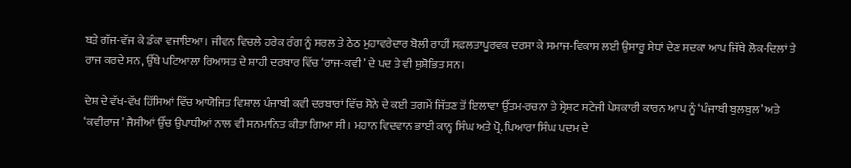ਬੜੇ ਗੱਜ-ਵੱਜ ਕੇ ਡੰਕਾ ਵਜਾਇਆ। ਜੀਵਨ ਵਿਚਲੇ ਹਰੇਕ ਰੰਗ ਨੂੰ ਸਰਲ ਤੇ ਠੇਠ ਮੁਹਾਵਰੇਦਾਰ ਬੋਲੀ ਰਾਹੀਂ ਸਫ਼ਲਤਾਪੂਰਵਕ ਦਰਸਾ ਕੇ ਸਮਾਜ-ਵਿਕਾਸ ਲਈ ਉਸਾਰੂ ਸੇਧਾਂ ਦੇਣ ਸਦਕਾ ਆਪ ਜਿੱਥੇ ਲੋਕ-ਦਿਲਾਂ ਤੇ ਰਾਜ ਕਰਦੇ ਸਨ, ਉੱਥੇ ਪਟਿਆਲਾ ਰਿਆਸਤ ਦੇ ਸ਼ਾਹੀ ਦਰਬਾਰ ਵਿੱਚ ‘ਰਾਜ-ਕਵੀ’ ਦੇ ਪਦ ਤੇ ਵੀ ਸ਼ੁਸ਼ੋਭਿਤ ਸਨ।

ਦੇਸ਼ ਦੇ ਵੱਖ-ਵੱਖ ਹਿੱਸਿਆਂ ਵਿੱਚ ਆਯੋਜਿਤ ਵਿਸ਼ਾਲ ਪੰਜਾਬੀ ਕਵੀ ਦਰਬਾਰਾਂ ਵਿੱਚ ਸੋਨੇ ਦੇ ਕਈ ਤਗਮੇਂ ਜਿੱਤਣ ਤੋਂ ਇਲਾਵਾ ਉੱਤਮ-ਰਚਨਾ ਤੇ ਸ੍ਰੇਸ਼ਟ ਸਟੇਜੀ ਪੇਸ਼ਕਾਰੀ ਕਾਰਨ ਆਪ ਨੂੰ ‘ਪੰਜਾਬੀ ਬੁਲਬੁਲ’ ਅਤੇ ‘ਕਵੀਰਾਜ’ ਜੈਸੀਆਂ ਉੱਚ ਉਪਾਧੀਆਂ ਨਾਲ ਵੀ ਸਨਮਾਨਿਤ ਕੀਤਾ ਗਿਆ ਸੀ। ਮਹਾਨ ਵਿਦਵਾਨ ਭਾਈ ਕਾਨ੍ਹ ਸਿੰਘ ਅਤੇ ਪ੍ਰੋ. ਪਿਆਰਾ ਸਿੰਘ ਪਦਮ ਦੇ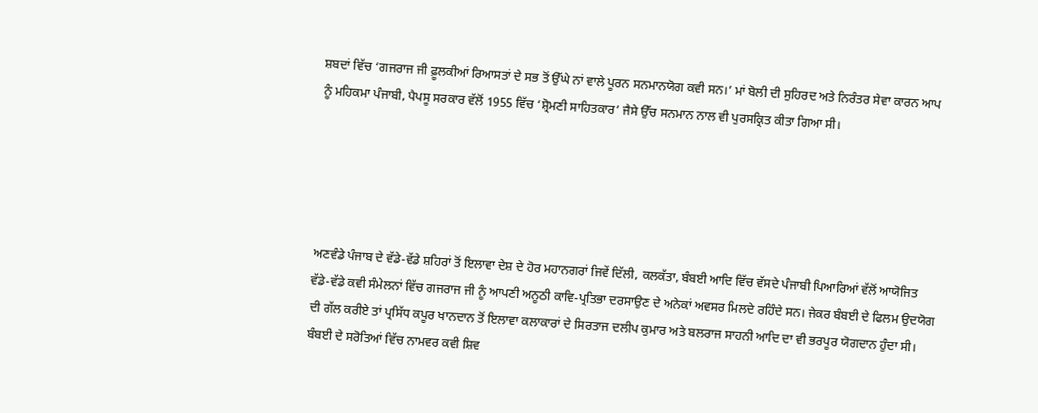ਸ਼ਬਦਾਂ ਵਿੱਚ ‘ਗਜਰਾਜ ਜੀ ਫ਼ੂਲਕੀਆਂ ਰਿਆਸਤਾਂ ਦੇ ਸਭ ਤੋਂ ਉੱਘੇ ਨਾਂ ਵਾਲੇ ਪੂਰਨ ਸਨਮਾਨਯੋਗ ਕਵੀ ਸਨ।’ ਮਾਂ ਬੋਲੀ ਦੀ ਸੁਹਿਰਦ ਅਤੇ ਨਿਰੰਤਰ ਸੇਵਾ ਕਾਰਨ ਆਪ ਨੂੰ ਮਹਿਕਮਾ ਪੰਜਾਬੀ, ਪੈਪਸੂ ਸਰਕਾਰ ਵੱਲੋਂ 1955 ਵਿੱਚ ‘ਸ਼੍ਰੋਮਣੀ ਸਾਹਿਤਕਾਰ’ ਜੈਸੇ ਉੱਚ ਸਨਮਾਨ ਨਾਲ ਵੀ ਪੁਰਸਕ੍ਰਿਤ ਕੀਤਾ ਗਿਆ ਸੀ।





ਅਣਵੰਡੇ ਪੰਜਾਬ ਦੇ ਵੱਡੇ-ਵੱਡੇ ਸ਼ਹਿਰਾਂ ਤੋਂ ਇਲਾਵਾ ਦੇਸ਼ ਦੇ ਹੋਰ ਮਹਾਨਗਰਾਂ ਜਿਵੇਂ ਦਿੱਲੀ, ਕਲਕੱਤਾ, ਬੰਬਈ ਆਦਿ ਵਿੱਚ ਵੱਸਦੇ ਪੰਜਾਬੀ ਪਿਆਰਿਆਂ ਵੱਲੋਂ ਆਯੋਜਿਤ ਵੱਡੇ-ਵੱਡੇ ਕਵੀ ਸੰਮੇਲਨਾਂ ਵਿੱਚ ਗਜਰਾਜ ਜੀ ਨੂੰ ਆਪਣੀ ਅਨੂਠੀ ਕਾਵਿ-ਪ੍ਰਤਿਭਾ ਦਰਸਾਉਣ ਦੇ ਅਨੇਕਾਂ ਅਵਸਰ ਮਿਲਦੇ ਰਹਿੰਦੇ ਸਨ। ਜੇਕਰ ਬੰਬਈ ਦੇ ਫਿਲਮ ਉਦਯੋਗ ਦੀ ਗੱਲ ਕਰੀਏ ਤਾਂ ਪ੍ਰਸਿੱਧ ਕਪੂਰ ਖਾਨਦਾਨ ਤੋਂ ਇਲਾਵਾ ਕਲਾਕਾਰਾਂ ਦੇ ਸਿਰਤਾਜ ਦਲੀਪ ਕੁਮਾਰ ਅਤੇ ਬਲਰਾਜ ਸਾਹਨੀ ਆਦਿ ਦਾ ਵੀ ਭਰਪੂਰ ਯੋਗਦਾਨ ਹੁੰਦਾ ਸੀ। ਬੰਬਈ ਦੇ ਸਰੋਤਿਆਂ ਵਿੱਚ ਨਾਮਵਰ ਕਵੀ ਸ਼ਿਵ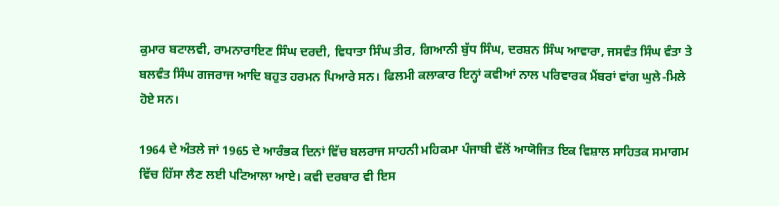ਕੁਮਾਰ ਬਟਾਲਵੀ, ਰਾਮਨਾਰਾਇਣ ਸਿੰਘ ਦਰਦੀ, ਵਿਧਾਤਾ ਸਿੰਘ ਤੀਰ, ਗਿਆਨੀ ਬੁੱਧ ਸਿੰਘ, ਦਰਸ਼ਨ ਸਿੰਘ ਆਵਾਰਾ, ਜਸਵੰਤ ਸਿੰਘ ਵੰਤਾ ਤੇ ਬਲਵੰਤ ਸਿੰਘ ਗਜਰਾਜ ਆਦਿ ਬਹੁਤ ਹਰਮਨ ਪਿਆਰੇ ਸਨ। ਫਿਲਮੀ ਕਲਾਕਾਰ ਇਨ੍ਹਾਂ ਕਵੀਆਂ ਨਾਲ ਪਰਿਵਾਰਕ ਮੈਂਬਰਾਂ ਵਾਂਗ ਘੁਲੇ-ਮਿਲੇ ਹੋਏ ਸਨ।

1964 ਦੇ ਅੰਤਲੇ ਜਾਂ 1965 ਦੇ ਆਰੰਭਕ ਦਿਨਾਂ ਵਿੱਚ ਬਲਰਾਜ ਸਾਹਨੀ ਮਹਿਕਮਾ ਪੰਜਾਬੀ ਵੱਲੋਂ ਆਯੋਜਿਤ ਇਕ ਵਿਸ਼ਾਲ ਸਾਹਿਤਕ ਸਮਾਗਮ ਵਿੱਚ ਹਿੱਸਾ ਲੈਣ ਲਈ ਪਟਿਆਲਾ ਆਏ। ਕਵੀ ਦਰਬਾਰ ਵੀ ਇਸ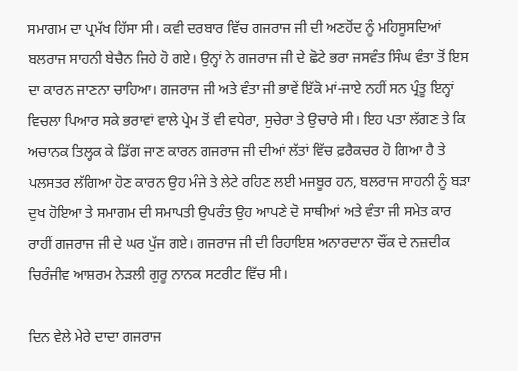ਸਮਾਗਮ ਦਾ ਪ੍ਰਮੱਖ ਹਿੱਸਾ ਸੀ। ਕਵੀ ਦਰਬਾਰ ਵਿੱਚ ਗਜਰਾਜ ਜੀ ਦੀ ਅਣਹੋਂਦ ਨੂੰ ਮਹਿਸੂਸਦਿਆਂ ਬਲਰਾਜ ਸਾਹਨੀ ਬੇਚੈਨ ਜਿਹੇ ਹੋ ਗਏ। ਉਨ੍ਹਾਂ ਨੇ ਗਜਰਾਜ ਜੀ ਦੇ ਛੋਟੇ ਭਰਾ ਜਸਵੰਤ ਸਿੰਘ ਵੰਤਾ ਤੋਂ ਇਸ ਦਾ ਕਾਰਨ ਜਾਣਨਾ ਚਾਹਿਆ। ਗਜਰਾਜ ਜੀ ਅਤੇ ਵੰਤਾ ਜੀ ਭਾਵੇਂ ਇੱਕੋ ਮਾਂ-ਜਾਏ ਨਹੀਂ ਸਨ ਪ੍ਰੰਤੂ ਇਨ੍ਹਾਂ ਵਿਚਲਾ ਪਿਆਰ ਸਕੇ ਭਰਾਵਾਂ ਵਾਲੇ ਪ੍ਰੇਮ ਤੋਂ ਵੀ ਵਧੇਰਾ, ਸੁਚੇਰਾ ਤੇ ਉਚਾਰੇ ਸੀ। ਇਹ ਪਤਾ ਲੱਗਣ ਤੇ ਕਿ ਅਚਾਨਕ ਤਿਲ੍ਹਕ ਕੇ ਡਿੱਗ ਜਾਣ ਕਾਰਨ ਗਜਰਾਜ ਜੀ ਦੀਆਂ ਲੱਤਾਂ ਵਿੱਚ ਫ਼ਰੈਕਚਰ ਹੋ ਗਿਆ ਹੈ ਤੇ ਪਲਸਤਰ ਲੱਗਿਆ ਹੋਣ ਕਾਰਨ ਉਹ ਮੰਜੇ ਤੇ ਲੇਟੇ ਰਹਿਣ ਲਈ ਮਜਬੂਰ ਹਨ, ਬਲਰਾਜ ਸਾਹਨੀ ਨੂੰ ਬੜਾ ਦੁਖ ਹੋਇਆ ਤੇ ਸਮਾਗਮ ਦੀ ਸਮਾਪਤੀ ਉਪਰੰਤ ਉਹ ਆਪਣੇ ਦੋ ਸਾਥੀਆਂ ਅਤੇ ਵੰਤਾ ਜੀ ਸਮੇਤ ਕਾਰ ਰਾਹੀਂ ਗਜਰਾਜ ਜੀ ਦੇ ਘਰ ਪੁੱਜ ਗਏ। ਗਜਰਾਜ ਜੀ ਦੀ ਰਿਹਾਇਸ਼ ਅਨਾਰਦਾਨਾ ਚੌਂਕ ਦੇ ਨਜ਼ਦੀਕ ਚਿਰੰਜੀਵ ਆਸ਼ਰਮ ਨੇੜਲੀ ਗੁਰੂ ਨਾਨਕ ਸਟਰੀਟ ਵਿੱਚ ਸੀ।

ਦਿਨ ਵੇਲੇ ਮੇਰੇ ਦਾਦਾ ਗਜਰਾਜ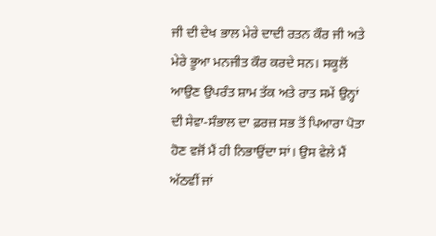ਜੀ ਦੀ ਦੇਖ ਭਾਲ ਮੇਰੇ ਦਾਦੀ ਰਤਨ ਕੌਰ ਜੀ ਅਤੇ ਮੇਰੇ ਭੂਆ ਮਨਜੀਤ ਕੌਰ ਕਰਦੇ ਸਨ। ਸਕੂਲੋਂ ਆਉਣ ਉਪਰੰਤ ਸ਼ਾਮ ਤੱਕ ਅਤੇ ਰਾਤ ਸਮੇਂ ਉਨ੍ਹਾਂ ਦੀ ਸੇਵਾ-ਸੰਭਾਲ ਦਾ ਫ਼ਰਜ਼ ਸਭ ਤੋਂ ਪਿਆਰਾ ਪੋਤਾ ਹੋਣ ਵਜੋਂ ਮੈਂ ਹੀ ਨਿਭਾਉਂਦਾ ਸਾਂ। ਉਸ ਵੇਲੇ ਮੈਂ ਅੱਠਵੀਂ ਜਾਂ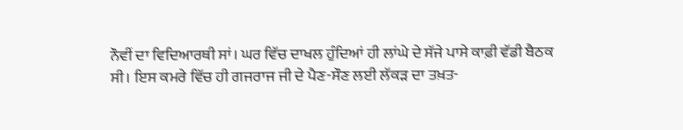ਨੌਵੀਂ ਦਾ ਵਿਦਿਆਰਥੀ ਸਾਂ। ਘਰ ਵਿੱਚ ਦਾਖਲ ਹੁੰਦਿਆਂ ਹੀ ਲਾਂਘੇ ਦੇ ਸੱਜੇ ਪਾਸੇ ਕਾਫ਼ੀ ਵੱਡੀ ਬੈਠਕ ਸੀ। ਇਸ ਕਮਰੇ ਵਿੱਚ ਹੀ ਗਜਰਾਜ ਜੀ ਦੇ ਪੈਣ-ਸੌਣ ਲਈ ਲੱਕੜ ਦਾ ਤਖ਼ਤ-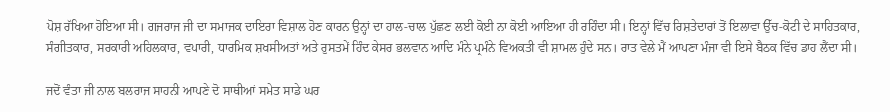ਪੋਸ਼ ਰੱਖਿਆ ਹੋਇਆ ਸੀ। ਗਜਰਾਜ ਜੀ ਦਾ ਸਮਾਜਕ ਦਾਇਰਾ ਵਿਸ਼ਾਲ ਹੋਣ ਕਾਰਨ ਉਨ੍ਹਾਂ ਦਾ ਹਾਲ-ਚਾਲ ਪੁੱਛਣ ਲਈ ਕੋਈ ਨਾ ਕੋਈ ਆਇਆ ਹੀ ਰਹਿੰਦਾ ਸੀ। ਇਨ੍ਹਾਂ ਵਿੱਚ ਰਿਸ਼ਤੇਦਾਰਾਂ ਤੋਂ ਇਲਾਵਾ ਉੱਚ-ਕੋਟੀ ਦੇ ਸਾਹਿਤਕਾਰ, ਸੰਗੀਤਕਾਰ, ਸਰਕਾਰੀ ਅਹਿਲਕਾਰ, ਵਪਾਰੀ, ਧਾਰਮਿਕ ਸ਼ਖਸੀਅਤਾਂ ਅਤੇ ਰੁਸਤਮੇਂ ਹਿੰਦ ਕੇਸਰ ਭਲਵਾਨ ਆਦਿ ਮੰਨੇ ਪ੍ਰਮੰਨੇ ਵਿਅਕਤੀ ਵੀ ਸ਼ਾਮਲ ਹੁੰਦੇ ਸਨ। ਰਾਤ ਵੇਲੇ ਮੈਂ ਆਪਣਾ ਮੰਜਾ ਵੀ ਇਸੇ ਬੈਠਕ ਵਿੱਚ ਡਾਹ ਲੈਂਦਾ ਸੀ।

ਜਦੋਂ ਵੰਤਾ ਜੀ ਨਾਲ ਬਲਰਾਜ ਸਾਹਨੀ ਆਪਣੇ ਦੋ ਸਾਥੀਆਂ ਸਮੇਤ ਸਾਡੇ ਘਰ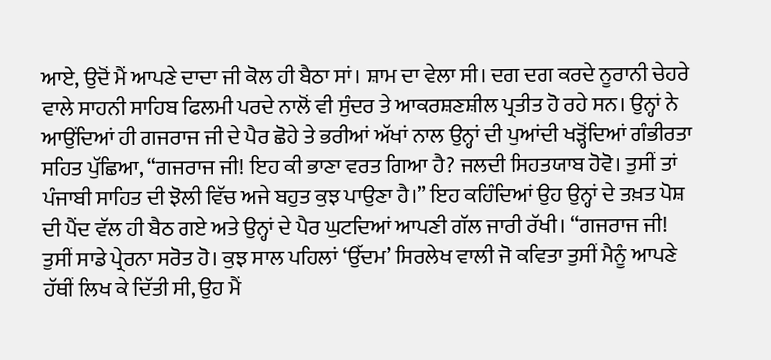ਆਏ, ਉਦੋਂ ਮੈਂ ਆਪਣੇ ਦਾਦਾ ਜੀ ਕੋਲ ਹੀ ਬੈਠਾ ਸਾਂ। ਸ਼ਾਮ ਦਾ ਵੇਲਾ ਸੀ। ਦਗ ਦਗ ਕਰਦੇ ਨੂਰਾਨੀ ਚੇਹਰੇ ਵਾਲੇ ਸਾਹਨੀ ਸਾਹਿਬ ਫਿਲਮੀ ਪਰਦੇ ਨਾਲੋਂ ਵੀ ਸੁੰਦਰ ਤੇ ਆਕਰਸ਼ਣਸ਼ੀਲ ਪ੍ਰਤੀਤ ਹੋ ਰਹੇ ਸਨ। ਉਨ੍ਹਾਂ ਨੇ ਆਉਂਦਿਆਂ ਹੀ ਗਜਰਾਜ ਜੀ ਦੇ ਪੈਰ ਛੋਹੇ ਤੇ ਭਰੀਆਂ ਅੱਖਾਂ ਨਾਲ ਉਨ੍ਹਾਂ ਦੀ ਪੁਆਂਦੀ ਖੜ੍ਹੋਂਦਿਆਂ ਗੰਭੀਰਤਾ ਸਹਿਤ ਪੁੱਛਿਆ, “ਗਜਰਾਜ ਜੀ! ਇਹ ਕੀ ਭਾਣਾ ਵਰਤ ਗਿਆ ਹੈ? ਜਲਦੀ ਸਿਹਤਯਾਬ ਹੋਵੋ। ਤੁਸੀਂ ਤਾਂ ਪੰਜਾਬੀ ਸਾਹਿਤ ਦੀ ਝੋਲੀ ਵਿੱਚ ਅਜੇ ਬਹੁਤ ਕੁਝ ਪਾਉਣਾ ਹੈ।” ਇਹ ਕਹਿੰਦਿਆਂ ਉਹ ਉਨ੍ਹਾਂ ਦੇ ਤਖ਼ਤ ਪੋਸ਼ ਦੀ ਪੈਂਦ ਵੱਲ ਹੀ ਬੈਠ ਗਏ ਅਤੇ ਉਨ੍ਹਾਂ ਦੇ ਪੈਰ ਘੁਟਦਿਆਂ ਆਪਣੀ ਗੱਲ ਜਾਰੀ ਰੱਖੀ। “ਗਜਰਾਜ ਜੀ! ਤੁਸੀਂ ਸਾਡੇ ਪ੍ਰੇਰਨਾ ਸਰੋਤ ਹੋ। ਕੁਝ ਸਾਲ ਪਹਿਲਾਂ ‘ਉੱਦਮ’ ਸਿਰਲੇਖ ਵਾਲੀ ਜੋ ਕਵਿਤਾ ਤੁਸੀਂ ਮੈਨੂੰ ਆਪਣੇ ਹੱਥੀਂ ਲਿਖ ਕੇ ਦਿੱਤੀ ਸੀ, ਉਹ ਮੈਂ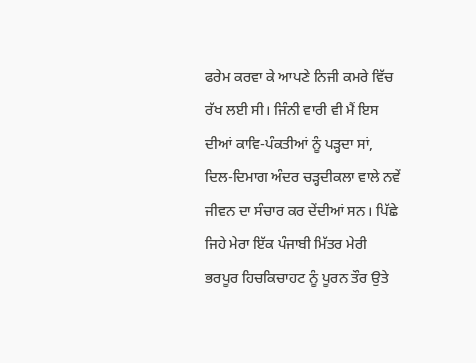ਫਰੇਮ ਕਰਵਾ ਕੇ ਆਪਣੇ ਨਿਜੀ ਕਮਰੇ ਵਿੱਚ ਰੱਖ ਲਈ ਸੀ। ਜਿੰਨੀ ਵਾਰੀ ਵੀ ਮੈਂ ਇਸ ਦੀਆਂ ਕਾਵਿ-ਪੰਕਤੀਆਂ ਨੂੰ ਪੜ੍ਹਦਾ ਸਾਂ, ਦਿਲ-ਦਿਮਾਗ ਅੰਦਰ ਚੜ੍ਹਦੀਕਲਾ ਵਾਲੇ ਨਵੇਂ ਜੀਵਨ ਦਾ ਸੰਚਾਰ ਕਰ ਦੇਂਦੀਆਂ ਸਨ। ਪਿੱਛੇ ਜਿਹੇ ਮੇਰਾ ਇੱਕ ਪੰਜਾਬੀ ਮਿੱਤਰ ਮੇਰੀ ਭਰਪੂਰ ਹਿਚਕਿਚਾਹਟ ਨੂੰ ਪੂਰਨ ਤੌਰ ਉਤੇ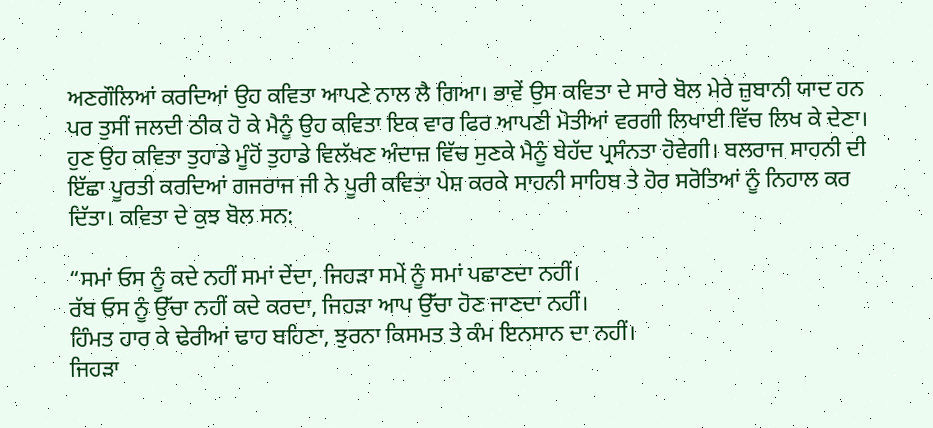ਅਣਗੌਲਿਆਂ ਕਰਦਿਆਂ ਉਹ ਕਵਿਤਾ ਆਪਣੇ ਨਾਲ ਲੈ ਗਿਆ। ਭਾਵੇਂ ਉਸ ਕਵਿਤਾ ਦੇ ਸਾਰੇ ਬੋਲ ਮੇਰੇ ਜ਼ੁਬਾਨੀ ਯਾਦ ਹਨ ਪਰ ਤੁਸੀਂ ਜਲਦੀ ਠੀਕ ਹੋ ਕੇ ਮੈਨੂੰ ਉਹ ਕਵਿਤਾ ਇਕ ਵਾਰ ਫਿਰ ਆਪਣੀ ਮੋਤੀਆਂ ਵਰਗੀ ਲਿਖਾਈ ਵਿੱਚ ਲਿਖ ਕੇ ਦੇਣਾ। ਹੁਣ ਉਹ ਕਵਿਤਾ ਤੁਹਾਡੇ ਮੂੰਹੋਂ ਤੁਹਾਡੇ ਵਿਲੱਖਣ ਅੰਦਾਜ਼ ਵਿੱਚ ਸੁਣਕੇ ਮੈਨੂੰ ਬੇਹੱਦ ਪ੍ਰਸੰਨਤਾ ਹੋਵੇਗੀ। ਬਲਰਾਜ ਸਾਹਨੀ ਦੀ ਇੱਛਾ ਪੂਰਤੀ ਕਰਦਿਆਂ ਗਜਰਾਜ ਜੀ ਨੇ ਪੂਰੀ ਕਵਿਤਾ ਪੇਸ਼ ਕਰਕੇ ਸਾਹਨੀ ਸਾਹਿਬ ਤੇ ਹੋਰ ਸਰੋਤਿਆਂ ਨੂੰ ਨਿਹਾਲ ਕਰ ਦਿੱਤਾ। ਕਵਿਤਾ ਦੇ ਕੁਝ ਬੋਲ ਸਨ:

“ਸਮਾਂ ਓਸ ਨੂੰ ਕਦੇ ਨਹੀਂ ਸਮਾਂ ਦੇਂਦਾ, ਜਿਹੜਾ ਸਮੇਂ ਨੂੰ ਸਮਾਂ ਪਛਾਣਦਾ ਨਹੀਂ।
ਰੱਬ ਓਸ ਨੂੰ ਉੱਚਾ ਨਹੀਂ ਕਦੇ ਕਰਦਾ, ਜਿਹੜਾ ਆਪ ਉੱਚਾ ਹੋਣ ਜਾਣਦਾ ਨਹੀਂ।
ਹਿੰਮਤ ਹਾਰ ਕੇ ਢੇਰੀਆਂ ਢਾਹ ਬਹਿਣਾ, ਝੁਰਨਾ ਕਿਸਮਤ ਤੇ ਕੰਮ ਇਨਸਾਨ ਦਾ ਨਹੀਂ।
ਜਿਹੜਾ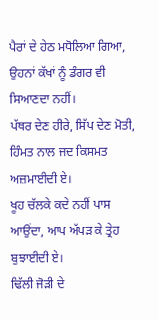ਪੈਰਾਂ ਦੇ ਹੇਠ ਮਧੋਲਿਆ ਗਿਆ, ਉਹਨਾਂ ਕੱਖਾਂ ਨੂੰ ਡੰਗਰ ਵੀ ਸਿਆਣਦਾ ਨਹੀਂ।
ਪੱਥਰ ਦੇਣ ਹੀਰੇ, ਸਿੱਪ ਦੇਣ ਮੋਤੀ, ਹਿੰਮਤ ਨਾਲ ਜਦ ਕਿਸਮਤ ਅਜ਼ਮਾਈਦੀ ਏ।
ਖੂਹ ਚੱਲਕੇ ਕਦੇ ਨਹੀਂ ਪਾਸ ਆਉਂਦਾ, ਆਪ ਅੱਪੜ ਕੇ ਤ੍ਰੇਹ ਬੁਝਾਈਦੀ ਏ।
ਢਿੱਲੀ ਜੋੜੀ ਦੇ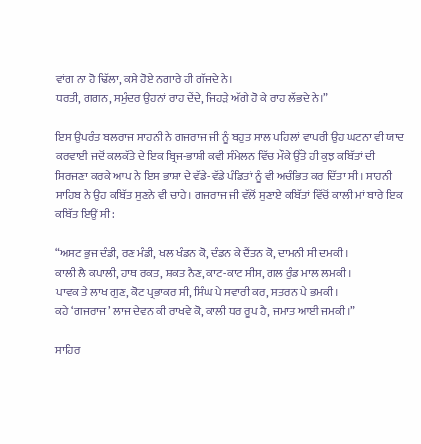ਵਾਂਗ ਨਾ ਹੋ ਢਿੱਲਾ, ਕਸੇ ਹੋਏ ਨਗਾਰੇ ਹੀ ਗੱਜਦੇ ਨੇ।
ਧਰਤੀ, ਗਗਨ, ਸਮੁੰਦਰ ਉਹਨਾਂ ਰਾਹ ਦੇਂਦੇ, ਜਿਹੜੇ ਅੱਗੇ ਹੋ ਕੇ ਰਾਹ ਲੱਭਦੇ ਨੇ।”

ਇਸ ਉਪਰੰਤ ਬਲਰਾਜ ਸਾਹਨੀ ਨੇ ਗਜਰਾਜ ਜੀ ਨੂੰ ਬਹੁਤ ਸਾਲ ਪਹਿਲਾਂ ਵਾਪਰੀ ਉਹ ਘਟਨਾ ਵੀ ਯਾਦ ਕਰਵਾਈ ਜਦੋਂ ਕਲਕੱਤੇ ਦੇ ਇਕ ਬ੍ਰਿਜ-ਭਾਸ਼ੀ ਕਵੀ ਸੰਮੇਲਨ ਵਿੱਚ ਮੌਕੇ ਉੱਤੇ ਹੀ ਕੁਝ ਕਬਿੱਤਾਂ ਦੀ ਸਿਰਜਣਾ ਕਰਕੇ ਆਪ ਨੇ ਇਸ ਭਾਸ਼ਾ ਦੇ ਵੱਡੇ-ਵੱਡੇ ਪੰਡਿਤਾਂ ਨੂੰ ਵੀ ਅਚੰਭਿਤ ਕਰ ਦਿੱਤਾ ਸੀ। ਸਾਹਨੀ ਸਾਹਿਬ ਨੇ ਉਹ ਕਬਿੱਤ ਸੁਣਨੇ ਵੀ ਚਾਹੇ। ਗਜਰਾਜ ਜੀ ਵੱਲੋਂ ਸੁਣਾਏ ਕਬਿੱਤਾਂ ਵਿੱਚੋਂ ਕਾਲੀ ਮਾਂ ਬਾਰੇ ਇਕ ਕਬਿੱਤ ਇਉਂ ਸੀ:

“ਅਸਟ ਭੁਜ ਦੰਡੀ, ਰਣ ਮੰਡੀ, ਖਲ ਖੰਡਨ ਕੋ, ਦੰਡਨ ਕੇ ਦੈਂਤਨ ਕੋ, ਦਾਮਨੀ ਸੀ ਦਮਕੀ।
ਕਾਲੀ ਲੈ ਕਪਾਲੀ, ਹਾਥ ਰਕਤ, ਸ਼ਕਤ ਨੈਣ, ਕਾਟ-ਕਾਟ ਸੀਸ, ਗਲ ਰੁੰਡ ਮਾਲ ਲਮਕੀ।
ਪਾਵਕ ਤੇ ਲਾਖ ਗੁਣ, ਕੋਟ ਪ੍ਰਭਾਕਰ ਸੀ, ਸਿੰਘ ਪੇ ਸਵਾਰੀ ਕਰ, ਸਤਰਨ ਪੇ ਭਮਕੀ।
ਕਹੇ ‘ਗਜਰਾਜ’ ਲਾਜ ਦੇਵਨ ਕੀ ਰਾਖਵੇ ਕੋ, ਕਾਲੀ ਧਰ ਰੂਪ ਹੈ, ਜਮਾਤ ਆਈ ਜਮਕੀ।”

ਸਾਹਿਰ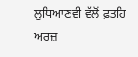ਲੁਧਿਆਣਵੀ ਵੱਲੋਂ ਫ਼ਤਹਿ ਅਰਜ਼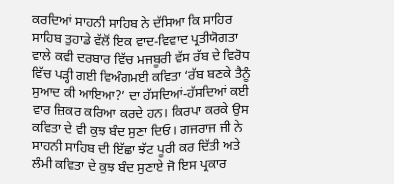ਕਰਦਿਆਂ ਸਾਹਨੀ ਸਾਹਿਬ ਨੇ ਦੱਸਿਆ ਕਿ ਸਾਹਿਰ ਸਾਹਿਬ ਤੁਹਾਡੇ ਵੱਲੋਂ ਇਕ ਵਾਦ-ਵਿਵਾਦ ਪ੍ਰਤੀਯੋਗਤਾ ਵਾਲੇ ਕਵੀ ਦਰਬਾਰ ਵਿੱਚ ਮਜਬੂਰੀ ਵੱਸ ਰੱਬ ਦੇ ਵਿਰੋਧ ਵਿੱਚ ਪੜ੍ਹੀ ਗਈ ਵਿਅੰਗਮਈ ਕਵਿਤਾ ‘ਰੱਬ ਬਣਕੇ ਤੈਨੂੰ ਸੁਆਦ ਕੀ ਆਇਆ?’ ਦਾ ਹੱਸਦਿਆਂ-ਹੱਸਦਿਆਂ ਕਈ ਵਾਰ ਜ਼ਿਕਰ ਕਰਿਆ ਕਰਦੇ ਹਨ। ਕਿਰਪਾ ਕਰਕੇ ਉਸ ਕਵਿਤਾ ਦੇ ਵੀ ਕੁਝ ਬੰਦ ਸੁਣਾ ਦਿਓ। ਗਜਰਾਜ ਜੀ ਨੇ ਸਾਹਨੀ ਸਾਹਿਬ ਦੀ ਇੱਛਾ ਝੱਟ ਪੂਰੀ ਕਰ ਦਿੱਤੀ ਅਤੇ ਲੰਮੀ ਕਵਿਤਾ ਦੇ ਕੁਝ ਬੰਦ ਸੁਣਾਏ ਜੋ ਇਸ ਪ੍ਰਕਾਰ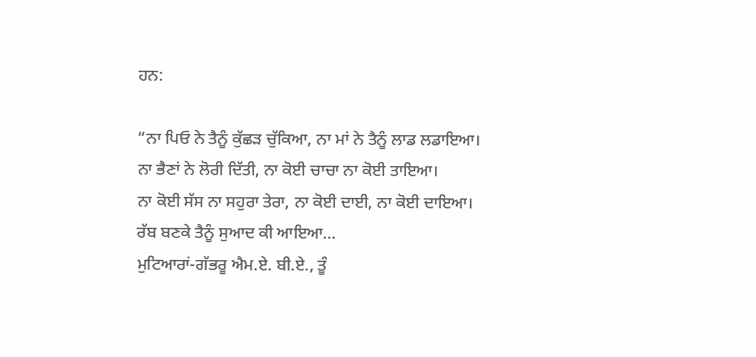ਹਨ:

“ਨਾ ਪਿਓ ਨੇ ਤੈਨੂੰ ਕੁੱਛੜ ਚੁੱਕਿਆ, ਨਾ ਮਾਂ ਨੇ ਤੈਨੂੰ ਲਾਡ ਲਡਾਇਆ।
ਨਾ ਭੈਣਾਂ ਨੇ ਲੋਰੀ ਦਿੱਤੀ, ਨਾ ਕੋਈ ਚਾਚਾ ਨਾ ਕੋਈ ਤਾਇਆ।
ਨਾ ਕੋਈ ਸੱਸ ਨਾ ਸਹੁਰਾ ਤੇਰਾ, ਨਾ ਕੋਈ ਦਾਈ, ਨਾ ਕੋਈ ਦਾਇਆ।
ਰੱਬ ਬਣਕੇ ਤੈਨੂੰ ਸੁਆਦ ਕੀ ਆਇਆ…
ਮੁਟਿਆਰਾਂ-ਗੱਭਰੂ ਐਮ.ਏ. ਬੀ.ਏ., ਤੂੰ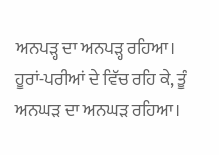ਅਨਪੜ੍ਹ ਦਾ ਅਨਪੜ੍ਹ ਰਹਿਆ।
ਹੂਰਾਂ-ਪਰੀਆਂ ਦੇ ਵਿੱਚ ਰਹਿ ਕੇ, ਤੂੰ ਅਨਘੜ ਦਾ ਅਨਘੜ ਰਹਿਆ।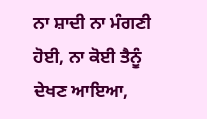ਨਾ ਸ਼ਾਦੀ ਨਾ ਮੰਗਣੀ ਹੋਈ, ਨਾ ਕੋਈ ਤੈਨੂੰ ਦੇਖਣ ਆਇਆ,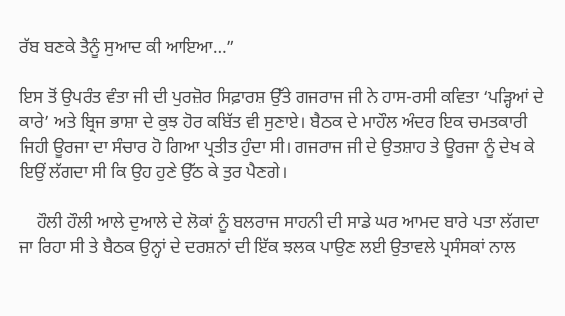ਰੱਬ ਬਣਕੇ ਤੈਨੂੰ ਸੁਆਦ ਕੀ ਆਇਆ…”

ਇਸ ਤੋਂ ਉਪਰੰਤ ਵੰਤਾ ਜੀ ਦੀ ਪੁਰਜ਼ੋਰ ਸਿਫ਼ਾਰਸ਼ ਉੱਤੇ ਗਜਰਾਜ ਜੀ ਨੇ ਹਾਸ-ਰਸੀ ਕਵਿਤਾ ‘ਪੜ੍ਹਿਆਂ ਦੇ ਕਾਰੇ’ ਅਤੇ ਬ੍ਰਿਜ ਭਾਸ਼ਾ ਦੇ ਕੁਝ ਹੋਰ ਕਬਿੱਤ ਵੀ ਸੁਣਾਏ। ਬੈਠਕ ਦੇ ਮਾਹੌਲ ਅੰਦਰ ਇਕ ਚਮਤਕਾਰੀ ਜਿਹੀ ਊਰਜਾ ਦਾ ਸੰਚਾਰ ਹੋ ਗਿਆ ਪ੍ਰਤੀਤ ਹੁੰਦਾ ਸੀ। ਗਜਰਾਜ ਜੀ ਦੇ ਉਤਸ਼ਾਹ ਤੇ ਊਰਜਾ ਨੂੰ ਦੇਖ ਕੇ ਇਉਂ ਲੱਗਦਾ ਸੀ ਕਿ ਉਹ ਹੁਣੇ ਉੱਠ ਕੇ ਤੁਰ ਪੈਣਗੇ।

    ਹੌਲੀ ਹੌਲੀ ਆਲੇ ਦੁਆਲੇ ਦੇ ਲੋਕਾਂ ਨੂੰ ਬਲਰਾਜ ਸਾਹਨੀ ਦੀ ਸਾਡੇ ਘਰ ਆਮਦ ਬਾਰੇ ਪਤਾ ਲੱਗਦਾ ਜਾ ਰਿਹਾ ਸੀ ਤੇ ਬੈਠਕ ਉਨ੍ਹਾਂ ਦੇ ਦਰਸ਼ਨਾਂ ਦੀ ਇੱਕ ਝਲਕ ਪਾਉਣ ਲਈ ਉਤਾਵਲੇ ਪ੍ਰਸੰਸਕਾਂ ਨਾਲ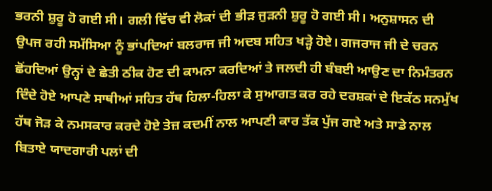ਭਰਨੀ ਸ਼ੁਰੂ ਹੋ ਗਈ ਸੀ। ਗਲੀ ਵਿੱਚ ਵੀ ਲੋਕਾਂ ਦੀ ਭੀੜ ਜੁੜਨੀ ਸ਼ੁਰੂ ਹੋ ਗਈ ਸੀ। ਅਨੁਸ਼ਾਸਨ ਦੀ ਉਪਜ ਰਹੀ ਸਮੱਸਿਆ ਨੂੰ ਭਾਂਪਦਿਆਂ ਬਲਰਾਜ ਜੀ ਅਦਬ ਸਹਿਤ ਖੜ੍ਹੇ ਹੋਏ। ਗਜਰਾਜ ਜੀ ਦੇ ਚਰਨ ਛੋਂਹਦਿਆਂ ਉਨ੍ਹਾਂ ਦੇ ਛੇਤੀ ਠੀਕ ਹੋਣ ਦੀ ਕਾਮਨਾ ਕਰਦਿਆਂ ਤੇ ਜਲਦੀ ਹੀ ਬੰਬਈ ਆਉਣ ਦਾ ਨਿਮੰਤਰਨ ਦਿੰਦੇ ਹੋਏ ਆਪਣੇ ਸਾਥੀਆਂ ਸਹਿਤ ਹੱਥ ਹਿਲਾ-ਹਿਲਾ ਕੇ ਸੁਆਗਤ ਕਰ ਰਹੇ ਦਰਸ਼ਕਾਂ ਦੇ ਇਕੱਠ ਸਨਮੁੱਖ ਹੱਥ ਜੋੜ ਕੇ ਨਮਸਕਾਰ ਕਰਦੇ ਹੋਏ ਤੇਜ਼ ਕਦਮੀਂ ਨਾਲ ਆਪਣੀ ਕਾਰ ਤੱਕ ਪੁੱਜ ਗਏ ਅਤੇ ਸਾਡੇ ਨਾਲ ਬਿਤਾਏ ਯਾਦਗਾਰੀ ਪਲਾਂ ਦੀ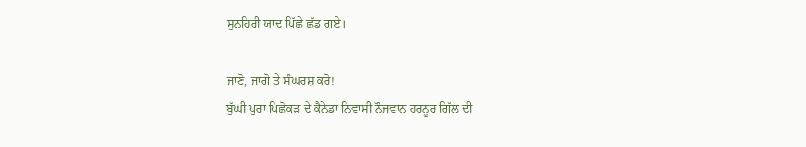ਸੁਨਹਿਰੀ ਯਾਦ ਪਿੱਛੇ ਛੱਡ ਗਏ।

ਜਾਣੋ, ਜਾਗੋ ਤੇ ਸੰਘਰਸ਼ ਕਰੋ!
ਬੁੱਘੀ ਪੁਰਾ ਪਿਛੋਕੜ ਦੇ ਕੈਨੇਡਾ ਨਿਵਾਸੀ ਨੌਜਵਾਨ ਹਰਨੂਰ ਗਿੱਲ ਦੀ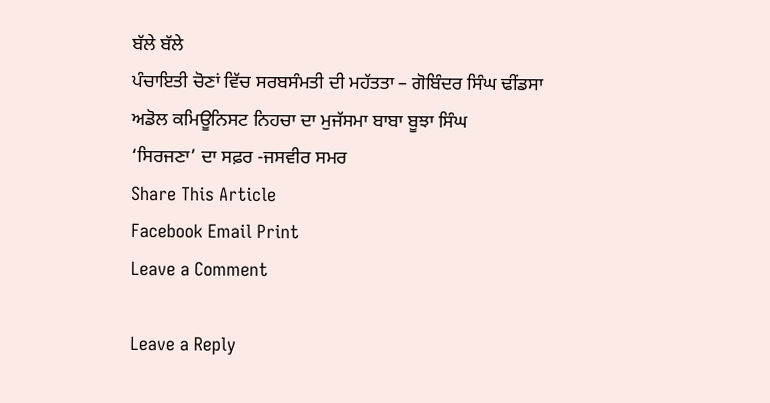ਬੱਲੇ ਬੱਲੇ
ਪੰਚਾਇਤੀ ਚੋਣਾਂ ਵਿੱਚ ਸਰਬਸੰਮਤੀ ਦੀ ਮਹੱਤਤਾ – ਗੋਬਿੰਦਰ ਸਿੰਘ ਢੀਂਡਸਾ
ਅਡੋਲ ਕਮਿਊਨਿਸਟ ਨਿਹਚਾ ਦਾ ਮੁਜੱਸਮਾ ਬਾਬਾ ਬੂਝਾ ਸਿੰਘ
‘ਸਿਰਜਣਾ’ ਦਾ ਸਫ਼ਰ -ਜਸਵੀਰ ਸਮਰ
Share This Article
Facebook Email Print
Leave a Comment

Leave a Reply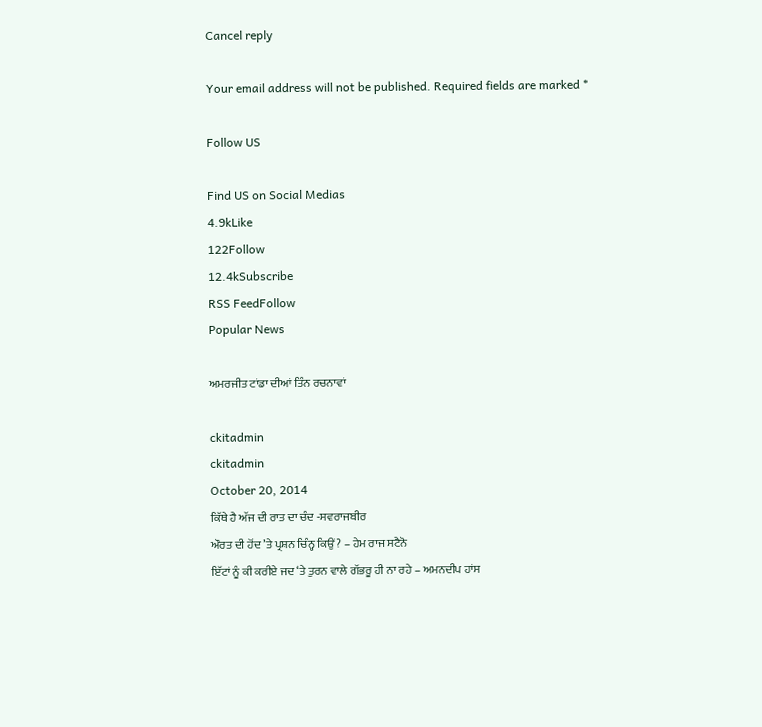Cancel reply

Your email address will not be published. Required fields are marked *

Follow US

Find US on Social Medias
4.9kLike
122Follow
12.4kSubscribe
RSS FeedFollow
Popular News

ਅਮਰਜੀਤ ਟਾਂਡਾ ਦੀਆਂ ਤਿੰਨ ਰਚਨਾਵਾਂ

ckitadmin
ckitadmin
October 20, 2014
ਕਿੱਥੇ ਹੈ ਅੱਜ ਦੀ ਰਾਤ ਦਾ ਚੰਦ -ਸਵਰਾਜਬੀਰ
ਔਰਤ ਦੀ ਹੋਂਦ ’ਤੇ ਪ੍ਰਸ਼ਨ ਚਿੰਨ੍ਹ ਕਿਉਂ? – ਹੇਮ ਰਾਜ ਸਟੈਨੋ
ਇੱਟਾਂ ਨੂੰ ਕੀ ਕਰੀਏ ਜਦ ‘ਤੇ ਤੁਰਨ ਵਾਲੇ ਗੱਭਰੂ ਹੀ ਨਾ ਰਹੇ – ਅਮਨਦੀਪ ਹਾਂਸ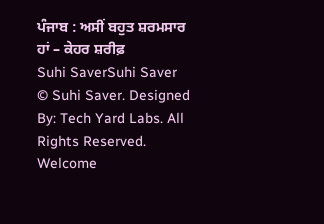ਪੰਜਾਬ : ਅਸੀਂ ਬਹੁਤ ਸ਼ਰਮਸਾਰ ਹਾਂ – ਕੇਹਰ ਸ਼ਰੀਫ਼
Suhi SaverSuhi Saver
© Suhi Saver. Designed By: Tech Yard Labs. All Rights Reserved.
Welcome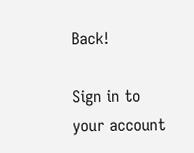Back!

Sign in to your account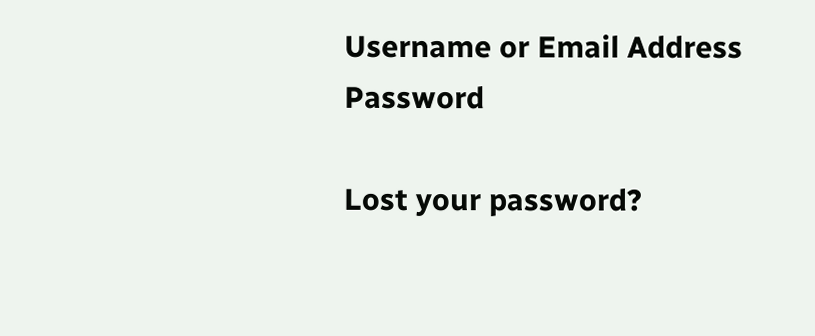Username or Email Address
Password

Lost your password?